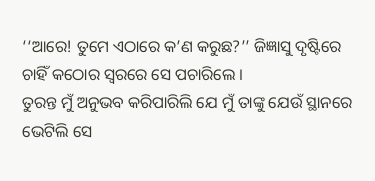‘‘ଆରେ! ତୁମେ ଏଠାରେ କ’ଣ କରୁଛ?’’ ଜିଜ୍ଞାସୁ ଦୃଷ୍ଟିରେ ଚାହିଁ କଠୋର ସ୍ୱରରେ ସେ ପଚାରିଲେ ।
ତୁରନ୍ତ ମୁଁ ଅନୁଭବ କରିପାରିଲି ଯେ ମୁଁ ତାଙ୍କୁ ଯେଉଁ ସ୍ଥାନରେ ଭେଟିଲି ସେ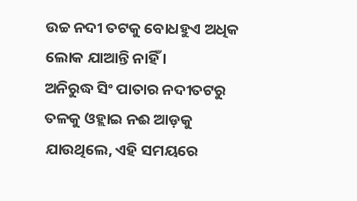ଉଚ୍ଚ ନଦୀ ତଟକୁ ବୋଧହୁଏ ଅଧିକ ଲୋକ ଯାଆନ୍ତି ନାହିଁ ।
ଅନିରୁଦ୍ଧ ସିଂ ପାତାର ନଦୀତଟରୁ ତଳକୁ ଓହ୍ଲାଇ ନଈ ଆଡ଼କୁ ଯାଉଥିଲେ, ଏହି ସମୟରେ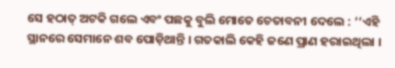ସେ ହଠାତ୍ ଅଟକି ଗଲେ ଏବଂ ପଛକୁ ବୁଲି ମୋତେ ଚେତାବନୀ ଦେଲେ : ‘‘ଏହି ସ୍ଥାନରେ ସେମାନେ ଶବ ପୋଡ଼ିଥାନ୍ତି । ଗତକାଲି କେହି ଜଣେ ପ୍ରାଣ ହରାଇଥିଲା ।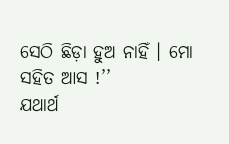ସେଠି ଛିଡ଼ା ହୁଅ ନାହିଁ । ମୋ ସହିତ ଆସ !’’
ଯଥାର୍ଥ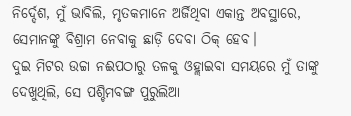ନିର୍ଦ୍ଦେଶ, ମୁଁ ଭାବିଲି, ମୃତକମାନେ ଅର୍ଜିଥିବା ଏକାନ୍ତ ଅବସ୍ଥାରେ, ସେମାନଙ୍କୁ ବିଶ୍ରାମ ନେବାକୁ ଛାଡ଼ି ଦେବା ଠିକ୍ ହେବ।
ଦୁଇ ମିଟର ଉଚ୍ଚା ନଈପଠାରୁ ତଳକୁ ଓହ୍ଲାଇବା ସମୟରେ ମୁଁ ତାଙ୍କୁ ଦେଖୁଥିଲି, ସେ ପଶ୍ଚିମବଙ୍ଗ ପୁରୁଲିଆ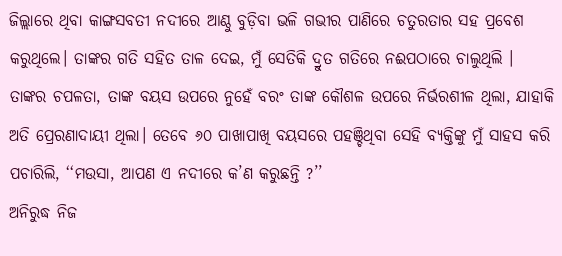ଜିଲ୍ଲାରେ ଥିବା କାଙ୍ଗସବତୀ ନଦୀରେ ଆଣ୍ଠୁ ବୁଡ଼ିବା ଭଳି ଗଭୀର ପାଣିରେ ଚତୁରତାର ସହ ପ୍ରବେଶ କରୁଥିଲେ। ତାଙ୍କର ଗତି ସହିତ ତାଳ ଦେଇ, ମୁଁ ସେତିକି ଦ୍ରୁତ ଗତିରେ ନଈପଠାରେ ଚାଲୁଥିଲି ।
ତାଙ୍କର ଚପଳତା, ତାଙ୍କ ବୟସ ଉପରେ ନୁହେଁ ବରଂ ତାଙ୍କ କୌଶଳ ଉପରେ ନିର୍ଭରଶୀଳ ଥିଲା, ଯାହାକି ଅତି ପ୍ରେରଣାଦାୟୀ ଥିଲା। ତେବେ ୬୦ ପାଖାପାଖି ବୟସରେ ପହଞ୍ଚିଥିବା ସେହି ବ୍ୟକ୍ତିଙ୍କୁ ମୁଁ ସାହସ କରି ପଚାରିଲି, ‘‘ମଉସା, ଆପଣ ଏ ନଦୀରେ କ’ଣ କରୁଛନ୍ତି ?’’
ଅନିରୁଦ୍ଧ ନିଜ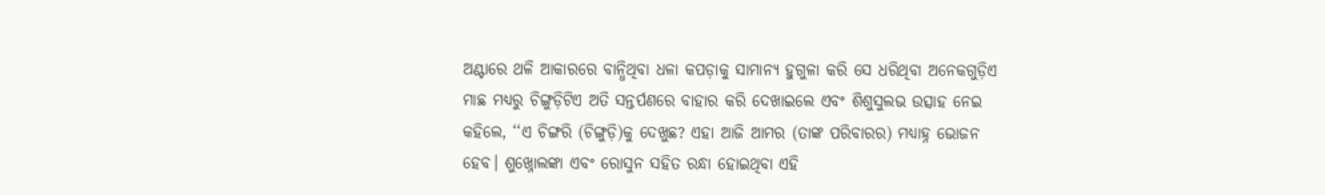ଅଣ୍ଟାରେ ଥଳି ଆକାରରେ ବାନ୍ଧିଥିବା ଧଳା କପଡ଼ାକୁ ସାମାନ୍ୟ ହୁଗୁଳା କରି ସେ ଧରିଥିବା ଅନେକଗୁଡ଼ିଏ ମାଛ ମଧ୍ୟରୁ ଚିଙ୍ଗୁଡ଼ିଟିଏ ଅତି ସନ୍ତର୍ପଣରେ ବାହାର କରି ଦେଖାଇଲେ ଏବଂ ଶିଶୁସୁଲଭ ଉତ୍ସାହ ନେଇ କହିଲେ, ‘‘ଏ ଚିଙ୍ଗରି (ଚିଙ୍ଗୁଡ଼ି)କୁ ଦେଖୁଛ? ଏହା ଆଜି ଆମର (ତାଙ୍କ ପରିବାରର) ମଧ୍ୟାହ୍ନ ଭୋଜନ ହେବ। ଶୁଖ୍ନୋଲଙ୍କା ଏବଂ ରୋସୁନ ସହିତ ରନ୍ଧା ହୋଇଥିବା ଏହି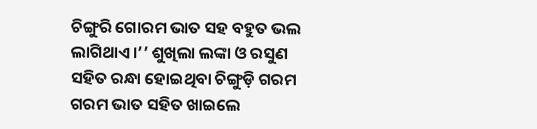ଚିଙ୍ଗୁରି ଗୋରମ ଭାତ ସହ ବହୁତ ଭଲ ଲାଗିଥାଏ।’’ ଶୁଖିଲା ଲଙ୍କା ଓ ରସୁଣ ସହିତ ରନ୍ଧା ହୋଇଥିବା ଚିଙ୍ଗୁଡ଼ି ଗରମ ଗରମ ଭାତ ସହିତ ଖାଇଲେ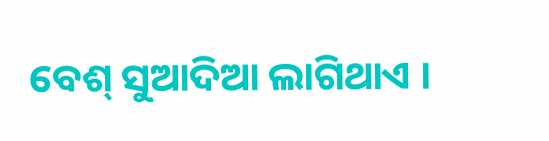ବେଶ୍ ସୁଆଦିଆ ଲାଗିଥାଏ ।